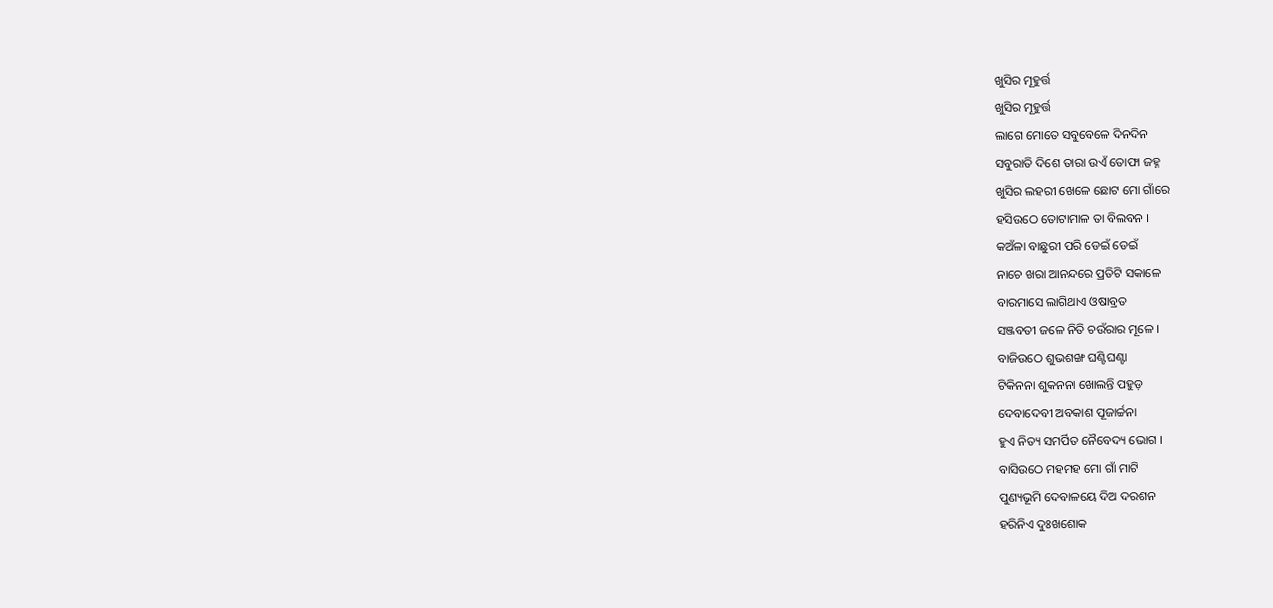ଖୁସିର ମୂହୁର୍ତ୍ତ
ଖୁସିର ମୂହୁର୍ତ୍ତ
ଲାଗେ ମୋତେ ସବୁବେଳେ ଦିନଦିନ
ସବୁରାତି ଦିଶେ ତାରା ଉଏଁ ତୋଫା ଜହ୍ନ
ଖୁସିର ଲହରୀ ଖେଳେ ଛୋଟ ମୋ ଗାଁରେ
ହସିଉଠେ ତୋଟାମାଳ ତା ବିଲବନ ।
କଅଁଳା ବାଛୁରୀ ପରି ଡେଇଁ ଡେଇଁ
ନାଚେ ଖରା ଆନନ୍ଦରେ ପ୍ରତିଟି ସକାଳେ
ବାରମାସେ ଲାଗିଥାଏ ଓଷାବ୍ରତ
ସଞ୍ଜବତୀ ଜଳେ ନିତି ଚଉଁରାର ମୂଳେ ।
ବାଜିଉଠେ ଶୁଭଶଙ୍ଖ ଘଣ୍ଟିଘଣ୍ଟା
ଟିକିନନା ଶୁକନନା ଖୋଲନ୍ତି ପହୁଡ଼
ଦେବାଦେବୀ ଅବକାଶ ପୂଜାର୍ଚ୍ଚନା
ହୁଏ ନିତ୍ୟ ସମର୍ପିତ ନୈବେଦ୍ୟ ଭୋଗ ।
ବାସିଉଠେ ମହମହ ମୋ ଗାଁ ମାଟି
ପୁଣ୍ୟଭୂମି ଦେବାଳୟେ ଦିଅ ଦରଶନ
ହରିନିଏ ଦୁଃଖଶୋକ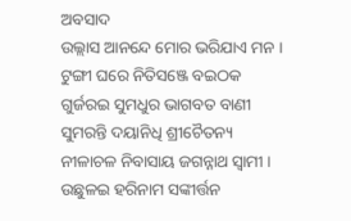ଅବସାଦ
ଉଲ୍ଲାସ ଆନନ୍ଦେ ମୋର ଭରିଯାଏ ମନ ।
ଟୁଙ୍ଗୀ ଘରେ ନିତିସଞ୍ଜେ ବଇଠକ
ଗୁର୍ଜରଇ ସୁମଧୁର ଭାଗବତ ବାଣୀ
ସୁମରନ୍ତି ଦୟାନିଧି ଶ୍ରୀଚୈତନ୍ୟ
ନୀଳାଚଳ ନିବାସାୟ ଜଗନ୍ନାଥ ସ୍ୱାମୀ ।
ଉଛୁଳଇ ହରିନାମ ସଙ୍କୀର୍ତ୍ତନ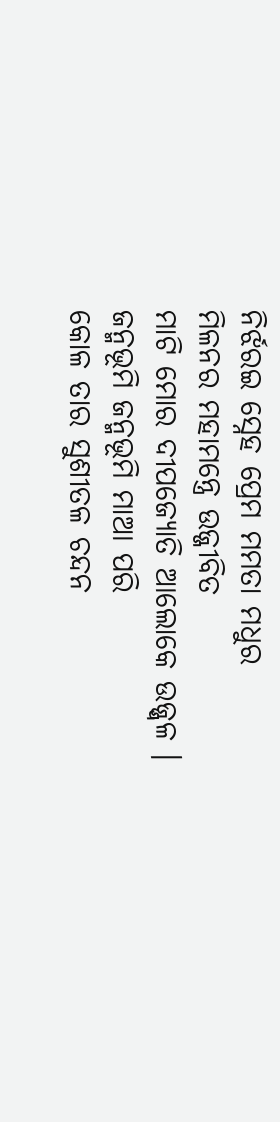ନିର୍ଝରଇ ସ୍ନେହ ପ୍ରେମ ମମତା ମଧୁର
ମିଳନର ମହାମନ୍ତ୍ରେ ଉଜ୍ଜୀବିତ
ମାଟି ମୋର ଦୀପଜ୍ୟୋତି ଆଲୋକେ ଉଜ୍ଜ୍ୱଳ ।
ଜନ୍ମଭୂମି ଜନ୍ମଭୂମି ମାଆ ପରି
କୋଳ ତାର ସୁଶୀତଳ ଚନ୍ଦନ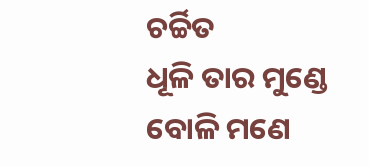ଚର୍ଚ୍ଚିତ
ଧୂଳି ତାର ମୁଣ୍ଡେ ବୋଳି ମଣେ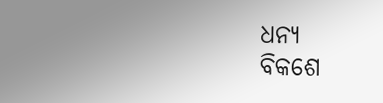ଧନ୍ୟ
ବିକଶେ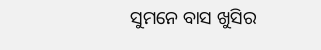ସୁମନେ ବାସ ଖୁସିର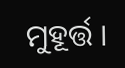ମୁହୂର୍ତ୍ତ ।